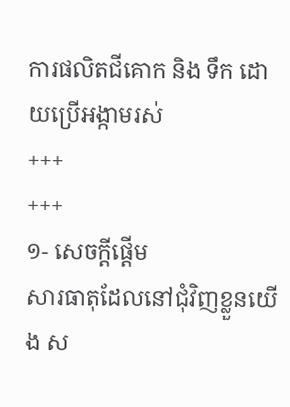ការផលិតជីគោក និង ទឹក ដោយប្រើអង្កាមរស់
+++
+++
១- សេចក្ដីផ្ដើម
សារធាតុដែលនៅជុំវិញខ្លួនយើង ស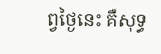ព្វថ្ងៃនេះ គឺសុទ្ធ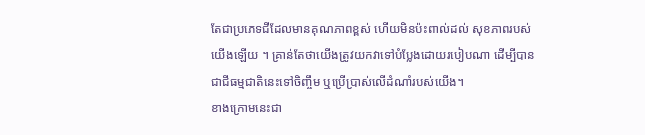តែជាប្រភេទជីដែលមានគុណភាពខ្ពស់ ហើយមិនប៉ះពាល់ដល់ សុខភាពរបស់យើងឡើយ ។ គ្រាន់តែថាយើងត្រូវយកវាទៅបំបែ្លងដោយរបៀបណា ដើម្បីបានជាជីធម្មជាតិនេះទៅចិញ្ចឹម ឬប្រើប្រាស់លើដំណាំរបស់យើង។
ខាងក្រោមនេះជា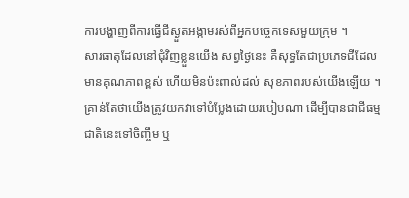ការបង្ហាញពីការធ្វើជីស្ងួតអង្កាមរស់ពីអ្នកបច្ចេកទេសមួយក្រុម ។
សារធាតុដែលនៅជុំវិញខ្លួនយើង សព្វថ្ងៃនេះ គឺសុទ្ធតែជាប្រភេទជីដែលមានគុណភាពខ្ពស់ ហើយមិនប៉ះពាល់ដល់ សុខភាពរបស់យើងឡើយ ។ គ្រាន់តែថាយើងត្រូវយកវាទៅបំបែ្លងដោយរបៀបណា ដើម្បីបានជាជីធម្មជាតិនេះទៅចិញ្ចឹម ឬ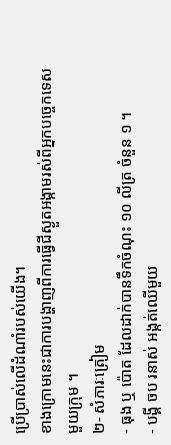ប្រើប្រាស់លើដំណាំរបស់យើង។
ខាងក្រោមនេះជាការបង្ហាញពីការធ្វើជីស្ងួតអង្កាមរស់ពីអ្នកបច្ចេកទេសមួយក្រុម ។
២- សំភារៈត្រៀម
- ធុង ឬ ប៉ោត ដែលដាក់បានទឹកចំណុះ ១០ លីត្រ ចំនួន ១ ។
- បង្គី ចប រនាស់ អង្កត់ឈើមួយ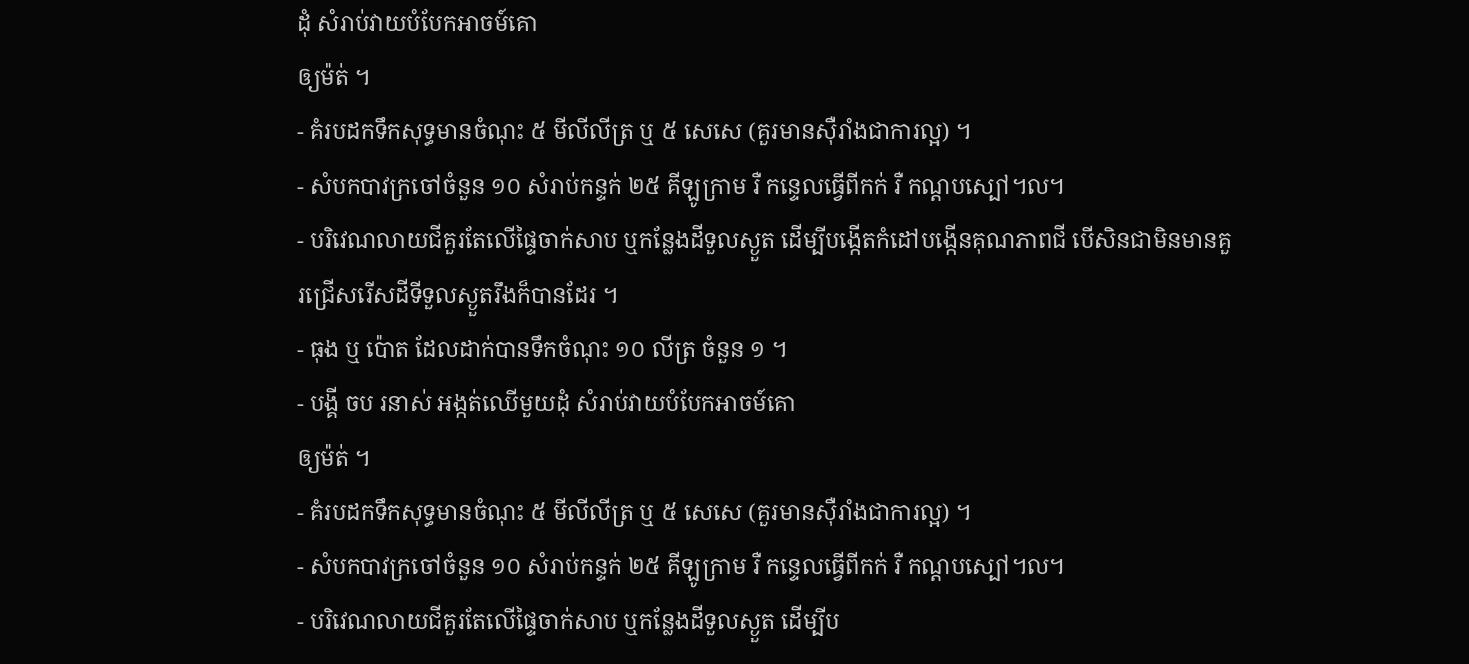ដុំ សំរាប់វាយបំបែកអាចម៍គោ
ឲ្យម៉ត់ ។
- គំរបដកទឹកសុទ្ធមានចំណុះ ៥ មីលីលីត្រ ឬ ៥ សេសេ (គួរមានស៊ឺរាំងជាការល្អ) ។
- សំបកបាវក្រចៅចំនួន ១០ សំរាប់កន្ទក់ ២៥ គីឡូក្រាម រឺ កន្ទេលធ្វើពីកក់ រឺ កណ្ដបស្បៅ៘
- បរិវេណលាយជីគួរតែលើផ្ទៃចាក់សាប ឬកន្លែងដីទួលស្ងួត ដើម្បីបង្កើតកំដៅបង្កើនគុណភាពជី បើសិនជាមិនមានគួរជ្រើសរើសដីទីទួលស្ងួតរឹងក៏បានដែរ ។
- ធុង ឬ ប៉ោត ដែលដាក់បានទឹកចំណុះ ១០ លីត្រ ចំនួន ១ ។
- បង្គី ចប រនាស់ អង្កត់ឈើមួយដុំ សំរាប់វាយបំបែកអាចម៍គោ
ឲ្យម៉ត់ ។
- គំរបដកទឹកសុទ្ធមានចំណុះ ៥ មីលីលីត្រ ឬ ៥ សេសេ (គួរមានស៊ឺរាំងជាការល្អ) ។
- សំបកបាវក្រចៅចំនួន ១០ សំរាប់កន្ទក់ ២៥ គីឡូក្រាម រឺ កន្ទេលធ្វើពីកក់ រឺ កណ្ដបស្បៅ៘
- បរិវេណលាយជីគួរតែលើផ្ទៃចាក់សាប ឬកន្លែងដីទួលស្ងួត ដើម្បីប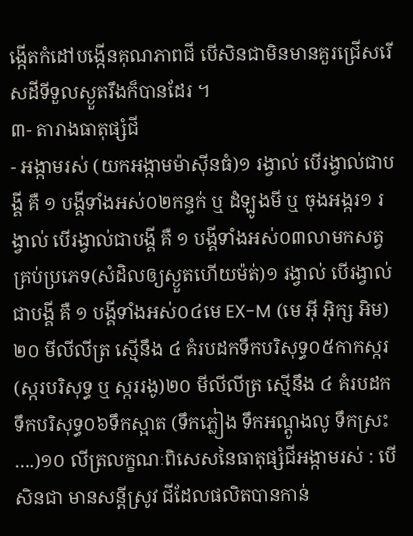ង្កើតកំដៅបង្កើនគុណភាពជី បើសិនជាមិនមានគួរជ្រើសរើសដីទីទួលស្ងួតរឹងក៏បានដែរ ។
៣- តារាងធាតុផ្សំជី
- អង្កាមរស់ (យកអង្កាមម៉ាស៊ីនធំ)១ រង្វាល់ បើរង្វាល់ជាបង្គី គឺ ១ បង្គីទាំងអស់០២កន្ទក់ ឬ ដំឡូងមី ឬ ចុងអង្ករ១ រង្វាល់ បើរង្វាល់ជាបង្គី គឺ ១ បង្គីទាំងអស់០៣លាមកសត្វគ្រប់ប្រភេទ(សំដិលឲ្យស្ងួតហើយម៉ត់)១ រង្វាល់ បើរង្វាល់ជាបង្គី គឺ ១ បង្គីទាំងអស់០៤មេ EX-M (មេ អ៊ី អ៊ិក្ស អិម)២០ មីលីលីត្រ ស្មើនឹង ៤ គំរបដកទឹកបរិសុទ្ធ០៥កាកស្ករ (ស្ករបរិសុទ្ធ ឬ ស្កររងូ)២០ មីលីលីត្រ ស្មើនឹង ៤ គំរបដកទឹកបរិសុទ្ធ០៦ទឹកស្អាត (ទឹកភ្លៀង ទឹកអណ្ដូងលូ ទឹកស្រះ ….)១០ លីត្រលក្ខណៈពិសេសនៃធាតុផ្សំជីអង្កាមរស់ : បើសិនជា មានសន្តីស្រូវ ជីដែលផលិតបានកាន់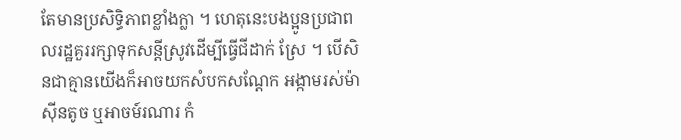តែមានប្រសិទ្ធិភាពខ្លាំងក្លា ។ ហេតុនេះបងប្អូនប្រជាពលរដ្ឋគួររក្សាទុកសន្តីស្រូវដើម្បីធ្វើជីដាក់ ស្រែ ។ បើសិនជាគ្មានយើងក៏អាចយកសំបកសណ្ដែក អង្កាមរស់ម៉ាស៊ីនតូច ឬអាចម៍រណារ កំ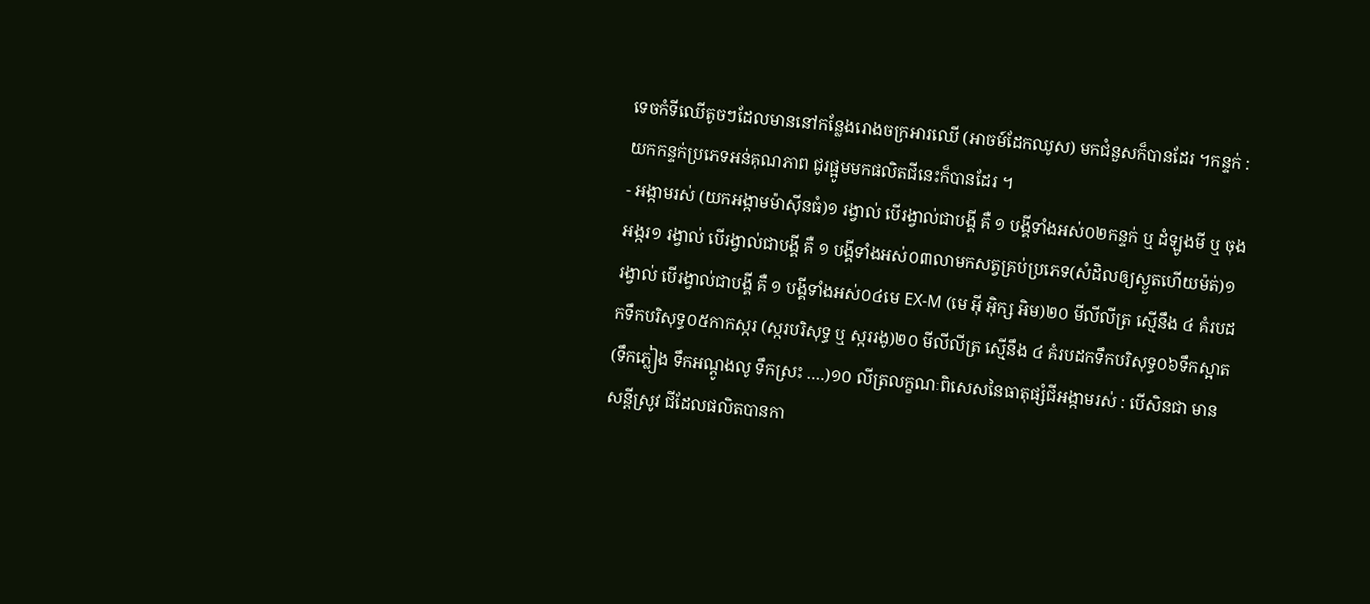ទេចកំទីឈើតូចៗដែលមាននៅកន្លែងរោងចក្រអារឈើ (អាចម៍ដែកឈូស) មកជំនួសក៏បានដែរ ។កន្ទក់ : យកកន្ទក់ប្រភេទអន់គុណភាព ជូរផ្អូមមកផលិតជីនេះក៏បានដែរ ។
- អង្កាមរស់ (យកអង្កាមម៉ាស៊ីនធំ)១ រង្វាល់ បើរង្វាល់ជាបង្គី គឺ ១ បង្គីទាំងអស់០២កន្ទក់ ឬ ដំឡូងមី ឬ ចុងអង្ករ១ រង្វាល់ បើរង្វាល់ជាបង្គី គឺ ១ បង្គីទាំងអស់០៣លាមកសត្វគ្រប់ប្រភេទ(សំដិលឲ្យស្ងួតហើយម៉ត់)១ រង្វាល់ បើរង្វាល់ជាបង្គី គឺ ១ បង្គីទាំងអស់០៤មេ EX-M (មេ អ៊ី អ៊ិក្ស អិម)២០ មីលីលីត្រ ស្មើនឹង ៤ គំរបដកទឹកបរិសុទ្ធ០៥កាកស្ករ (ស្ករបរិសុទ្ធ ឬ ស្កររងូ)២០ មីលីលីត្រ ស្មើនឹង ៤ គំរបដកទឹកបរិសុទ្ធ០៦ទឹកស្អាត (ទឹកភ្លៀង ទឹកអណ្ដូងលូ ទឹកស្រះ ….)១០ លីត្រលក្ខណៈពិសេសនៃធាតុផ្សំជីអង្កាមរស់ : បើសិនជា មានសន្តីស្រូវ ជីដែលផលិតបានកា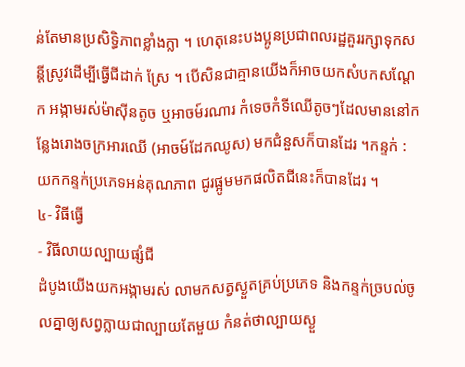ន់តែមានប្រសិទ្ធិភាពខ្លាំងក្លា ។ ហេតុនេះបងប្អូនប្រជាពលរដ្ឋគួររក្សាទុកសន្តីស្រូវដើម្បីធ្វើជីដាក់ ស្រែ ។ បើសិនជាគ្មានយើងក៏អាចយកសំបកសណ្ដែក អង្កាមរស់ម៉ាស៊ីនតូច ឬអាចម៍រណារ កំទេចកំទីឈើតូចៗដែលមាននៅកន្លែងរោងចក្រអារឈើ (អាចម៍ដែកឈូស) មកជំនួសក៏បានដែរ ។កន្ទក់ : យកកន្ទក់ប្រភេទអន់គុណភាព ជូរផ្អូមមកផលិតជីនេះក៏បានដែរ ។
៤- វិធីធ្វើ
- វិធីលាយល្បាយផ្សំជី
ដំបូងយើងយកអង្កាមរស់ លាមកសត្វស្ងួតគ្រប់ប្រភេទ និងកន្ទក់ច្របល់ចូលគ្នាឲ្យសព្វក្លាយជាល្បាយតែមួយ កំនត់ថាល្បាយស្ងួ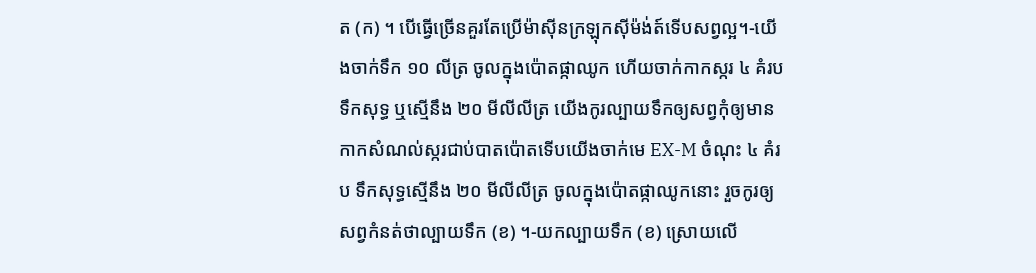ត (ក) ។ បើធ្វើច្រើនគួរតែប្រើម៉ាស៊ីនក្រឡុកស៊ីម៉ង់ត៍ទើបសព្វល្អ។-យើងចាក់ទឹក ១០ លីត្រ ចូលក្នុងប៉ោតផ្កាឈូក ហើយចាក់កាកស្ករ ៤ គំរបទឹកសុទ្ធ ឬស្មើនឹង ២០ មីលីលីត្រ យើងកូរល្បាយទឹកឲ្យសព្វកុំឲ្យមានកាកសំណល់ស្ករជាប់បាតប៉ោតទើបយើងចាក់មេ EX-M ចំណុះ ៤ គំរប ទឹកសុទ្ធស្មើនឹង ២០ មីលីលីត្រ ចូលក្នុងប៉ោតផ្កាឈូកនោះ រួចកូរឲ្យសព្វកំនត់ថាល្បាយទឹក (ខ) ។-យកល្បាយទឹក (ខ) ស្រោយលើ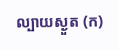ល្បាយស្ងួត (ក)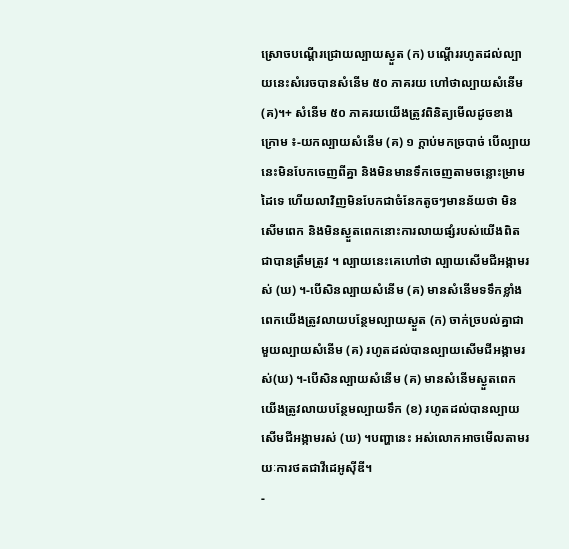ស្រោចបណ្ដើរជ្រោយល្បាយស្ងួត (ក) បណ្ដើររហូតដល់ល្បាយនេះសំរេចបានសំនើម ៥០ ភាគរយ ហៅថាល្បាយសំនើម (គ)។+ សំនើម ៥០ ភាគរយយើងត្រូវពិនិត្យមើលដូចខាងក្រោម ៖-យកល្បាយសំនើម (គ) ១ ក្ដាប់មកច្របាច់ បើល្បាយនេះមិនបែកចេញពីគ្នា និងមិនមានទឹកចេញតាមចន្លោះម្រាមដៃទេ ហើយលាវិញមិនបែកជាចំនែកតូចៗមានន័យថា មិនសើមពេក និងមិនស្ងួតពេកនោះការលាយផ្សំរបស់យើងពិតជាបានត្រឹមត្រូវ ។ ល្បាយនេះគេហៅថា ល្បាយសើមជីអង្កាមរស់ (ឃ) ។-បើសិនល្បាយសំនើម (គ) មានសំនើមទទឹកខ្លាំងពេកយើងត្រូវលាយបន្ថែមល្បាយស្ងួត (ក) ចាក់ច្របល់គ្នាជាមួយល្បាយសំនើម (គ) រហូតដល់បានល្បាយសើមជីអង្កាមរស់(ឃ) ។-បើសិនល្បាយសំនើម (គ) មានសំនើមស្ងួតពេក យើងត្រូវលាយបន្ថែមល្បាយទឹក (ខ) រហូតដល់បានល្បាយសើមជីអង្កាមរស់ (ឃ) ។បញ្ហានេះ អស់លោកអាចមើលតាមរយៈការថតជាវីដេអូស៊ីឌី។
-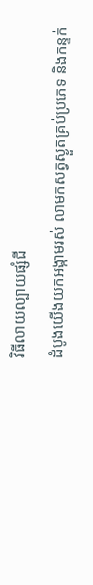វិធីលាយល្បាយផ្សំជី
ដំបូងយើងយកអង្កាមរស់ លាមកសត្វស្ងួតគ្រប់ប្រភេទ និងកន្ទក់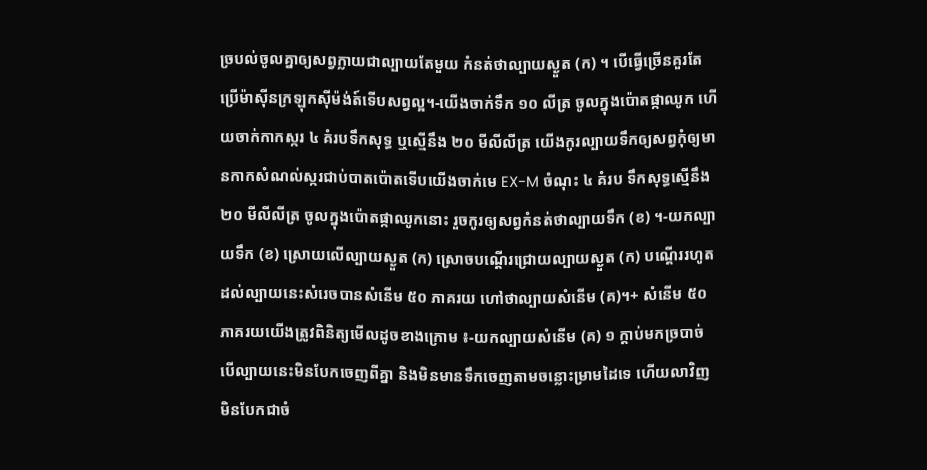ច្របល់ចូលគ្នាឲ្យសព្វក្លាយជាល្បាយតែមួយ កំនត់ថាល្បាយស្ងួត (ក) ។ បើធ្វើច្រើនគួរតែប្រើម៉ាស៊ីនក្រឡុកស៊ីម៉ង់ត៍ទើបសព្វល្អ។-យើងចាក់ទឹក ១០ លីត្រ ចូលក្នុងប៉ោតផ្កាឈូក ហើយចាក់កាកស្ករ ៤ គំរបទឹកសុទ្ធ ឬស្មើនឹង ២០ មីលីលីត្រ យើងកូរល្បាយទឹកឲ្យសព្វកុំឲ្យមានកាកសំណល់ស្ករជាប់បាតប៉ោតទើបយើងចាក់មេ EX-M ចំណុះ ៤ គំរប ទឹកសុទ្ធស្មើនឹង ២០ មីលីលីត្រ ចូលក្នុងប៉ោតផ្កាឈូកនោះ រួចកូរឲ្យសព្វកំនត់ថាល្បាយទឹក (ខ) ។-យកល្បាយទឹក (ខ) ស្រោយលើល្បាយស្ងួត (ក) ស្រោចបណ្ដើរជ្រោយល្បាយស្ងួត (ក) បណ្ដើររហូតដល់ល្បាយនេះសំរេចបានសំនើម ៥០ ភាគរយ ហៅថាល្បាយសំនើម (គ)។+ សំនើម ៥០ ភាគរយយើងត្រូវពិនិត្យមើលដូចខាងក្រោម ៖-យកល្បាយសំនើម (គ) ១ ក្ដាប់មកច្របាច់ បើល្បាយនេះមិនបែកចេញពីគ្នា និងមិនមានទឹកចេញតាមចន្លោះម្រាមដៃទេ ហើយលាវិញមិនបែកជាចំ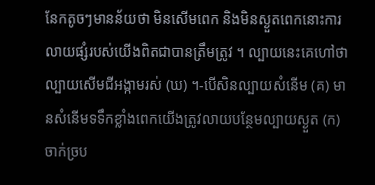នែកតូចៗមានន័យថា មិនសើមពេក និងមិនស្ងួតពេកនោះការលាយផ្សំរបស់យើងពិតជាបានត្រឹមត្រូវ ។ ល្បាយនេះគេហៅថា ល្បាយសើមជីអង្កាមរស់ (ឃ) ។-បើសិនល្បាយសំនើម (គ) មានសំនើមទទឹកខ្លាំងពេកយើងត្រូវលាយបន្ថែមល្បាយស្ងួត (ក) ចាក់ច្រប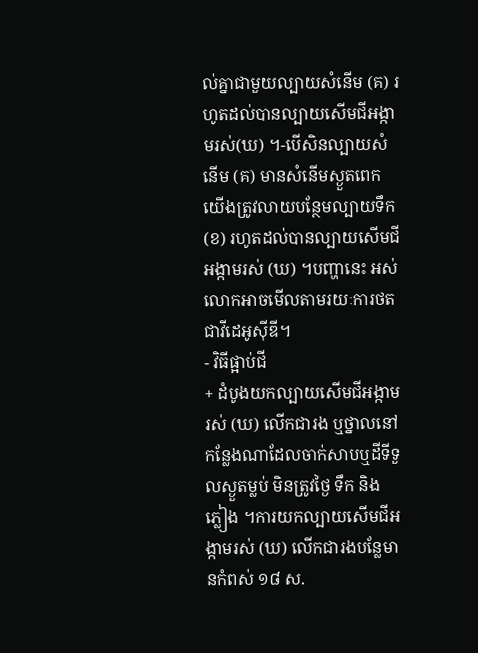ល់គ្នាជាមួយល្បាយសំនើម (គ) រហូតដល់បានល្បាយសើមជីអង្កាមរស់(ឃ) ។-បើសិនល្បាយសំនើម (គ) មានសំនើមស្ងួតពេក យើងត្រូវលាយបន្ថែមល្បាយទឹក (ខ) រហូតដល់បានល្បាយសើមជីអង្កាមរស់ (ឃ) ។បញ្ហានេះ អស់លោកអាចមើលតាមរយៈការថតជាវីដេអូស៊ីឌី។
- វិធីផ្អាប់ជី
+ ដំបូងយកល្បាយសើមជីអង្កាមរស់ (ឃ) លើកជារង ឬថ្នាលនៅកន្លែងណាដែលចាក់សាបឬដីទីទួលស្ងួតម្លប់ មិនត្រូវថ្ងៃ ទឹក និង ភ្លៀង ។ការយកល្បាយសើមជីអង្កាមរស់ (ឃ) លើកជារងបន្លែមានកំពស់ ១៨ ស.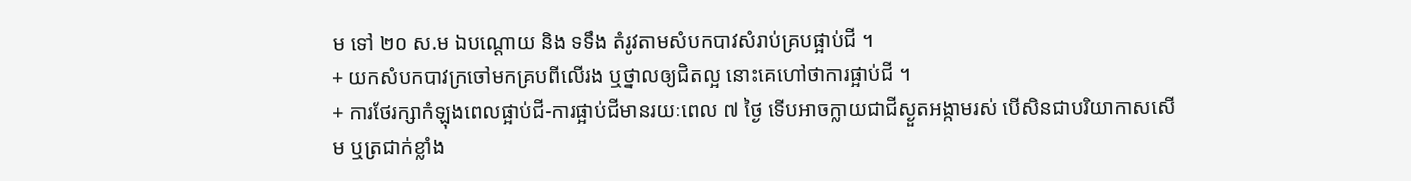ម ទៅ ២០ ស.ម ឯបណ្ដោយ និង ទទឹង តំរូវតាមសំបកបាវសំរាប់គ្របផ្អាប់ជី ។
+ យកសំបកបាវក្រចៅមកគ្របពីលើរង ឬថ្នាលឲ្យជិតល្អ នោះគេហៅថាការផ្អាប់ជី ។
+ ការថែរក្សាកំឡុងពេលផ្អាប់ជី-ការផ្អាប់ជីមានរយៈពេល ៧ ថ្ងៃ ទើបអាចក្លាយជាជីស្ងួតអង្កាមរស់ បើសិនជាបរិយាកាសសើម ឬត្រជាក់ខ្លាំង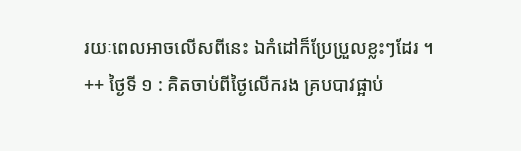រយៈពេលអាចលើសពីនេះ ឯកំដៅក៏ប្រែប្រួលខ្លះៗដែរ ។
++ ថ្ងៃទី ១ : គិតចាប់ពីថ្ងៃលើករង គ្របបាវផ្អាប់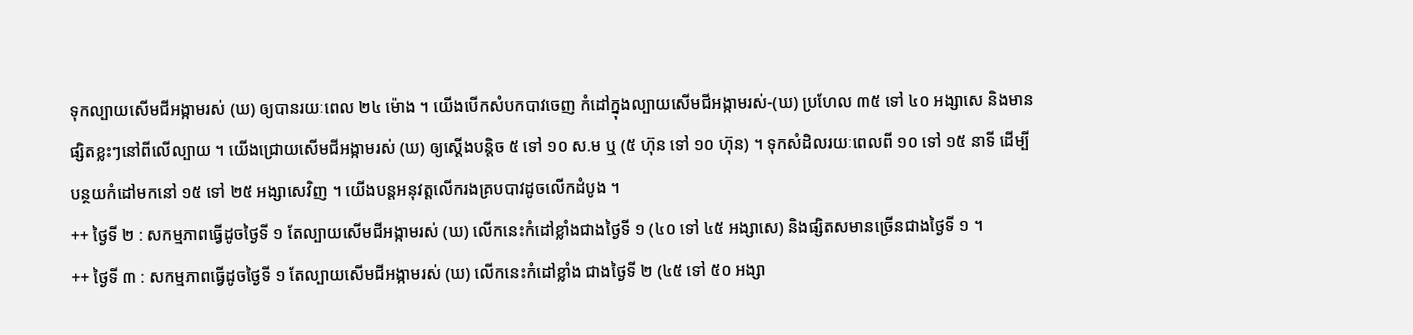ទុកល្បាយសើមជីអង្កាមរស់ (ឃ) ឲ្យបានរយៈពេល ២៤ ម៉ោង ។ យើងបើកសំបកបាវចេញ កំដៅក្នុងល្បាយសើមជីអង្កាមរស់-(ឃ) ប្រហែល ៣៥ ទៅ ៤០ អង្សាសេ និងមានផ្សិតខ្លះៗនៅពីលើល្បាយ ។ យើងជ្រោយសើមជីអង្កាមរស់ (ឃ) ឲ្យស្ដើងបន្តិច ៥ ទៅ ១០ ស.ម ឬ (៥ ហ៊ុន ទៅ ១០ ហ៊ុន) ។ ទុកសំដិលរយៈពេលពី ១០ ទៅ ១៥ នាទី ដើម្បីបន្ថយកំដៅមកនៅ ១៥ ទៅ ២៥ អង្សាសេវិញ ។ យើងបន្តអនុវត្តលើករងគ្របបាវដូចលើកដំបូង ។
++ ថ្ងៃទី ២ : សកម្មភាពធ្វើដូចថ្ងៃទី ១ តែល្បាយសើមជីអង្កាមរស់ (ឃ) លើកនេះកំដៅខ្លាំងជាងថ្ងៃទី ១ (៤០ ទៅ ៤៥ អង្សាសេ) និងផ្សិតសមានច្រើនជាងថ្ងៃទី ១ ។
++ ថ្ងៃទី ៣ : សកម្មភាពធ្វើដូចថ្ងៃទី ១ តែល្បាយសើមជីអង្កាមរស់ (ឃ) លើកនេះកំដៅខ្លាំង ជាងថ្ងៃទី ២ (៤៥ ទៅ ៥០ អង្សា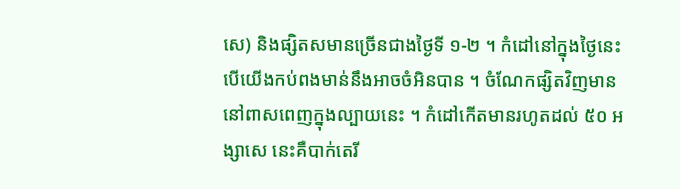សេ) និងផ្សិតសមានច្រើនជាងថ្ងៃទី ១-២ ។ កំដៅនៅក្នុងថ្ងៃនេះបើយើងកប់ពងមាន់នឹងអាចចំអិនបាន ។ ចំណែកផ្សិតវិញមាននៅពាសពេញក្នុងល្បាយនេះ ។ កំដៅកើតមានរហូតដល់ ៥០ អង្សាសេ នេះគឺបាក់តេរី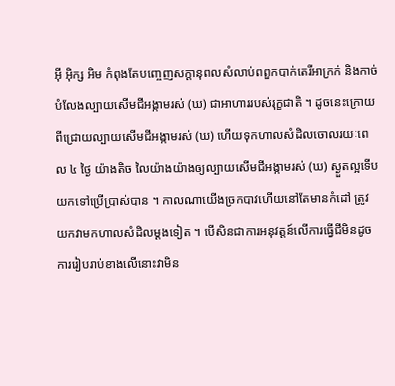អ៊ី អ៊ិក្ស អិម កំពុងតែបញ្ចេញសក្ដានុពលសំលាប់ពពួកបាក់តេរីអាក្រក់ និងកាច់បំលែងល្បាយសើមជីអង្កាមរស់ (ឃ) ជាអាហាររបស់រុក្ខជាតិ ។ ដូចនេះក្រោយពីជ្រោយល្បាយសើមជីអង្កាមរស់ (ឃ) ហើយទុកហាលសំដិលចោលរយៈពេល ៤ ថ្ងៃ យ៉ាងតិច លៃយ៉ាងយ៉ាងឲ្យល្បាយសើមជីអង្កាមរស់ (ឃ) ស្ងួតល្អទើបយកទៅប្រើប្រាស់បាន ។ កាលណាយើងច្រកបាវហើយនៅតែមានកំដៅ ត្រូវយកវាមកហាលសំដិលម្ដងទៀត ។ បើសិនជាការអនុវត្តន៍លើការធ្វើជីមិនដូចការរៀបរាប់ខាងលើនោះវាមិន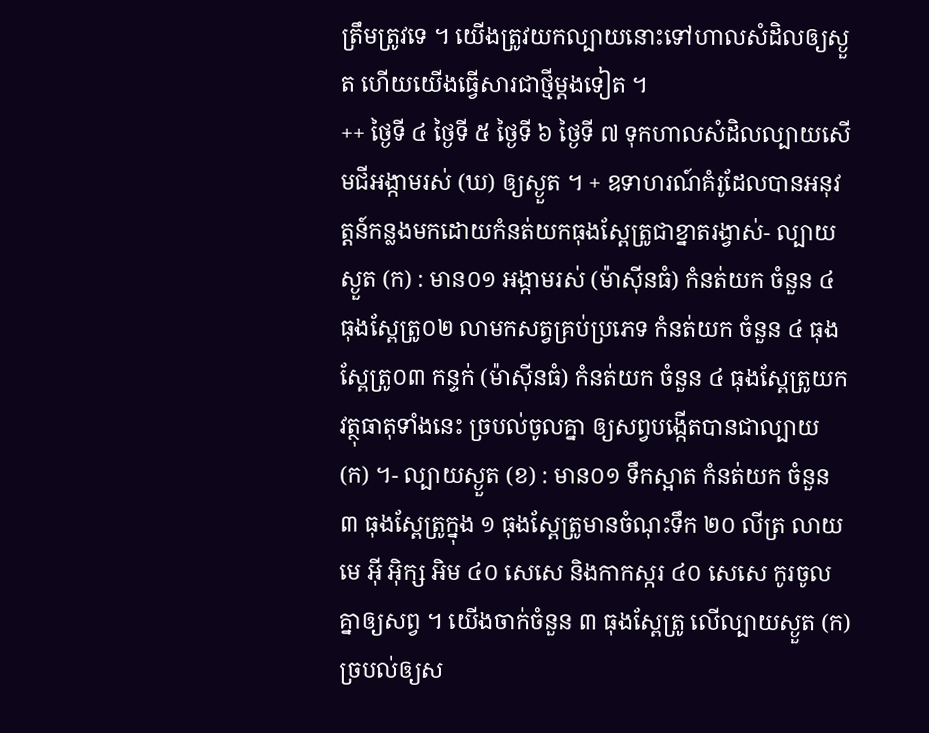ត្រឹមត្រូវទេ ។ យើងត្រូវយកល្បាយនោះទៅហាលសំដិលឲ្យស្ងួត ហើយយើងធ្វើសារជាថ្មីម្ដងទៀត ។
++ ថ្ងៃទី ៤ ថ្ងៃទី ៥ ថ្ងៃទី ៦ ថ្ងៃទី ៧ ទុកហាលសំដិលល្បាយសើមជីអង្កាមរស់ (ឃ) ឲ្យស្ងួត ។ + ឧទាហរណ៍គំរូដែលបានអនុវត្តន៍កន្លងមកដោយកំនត់យកធុងស្ពែត្រូជាខ្នាតរង្វាស់- ល្បាយស្ងួត (ក) : មាន០១ អង្កាមរស់ (ម៉ាស៊ីនធំ) កំនត់យក ចំនួន ៤ ធុងស្ពែត្រូ០២ លាមកសត្វគ្រប់ប្រភេទ កំនត់យក ចំនួន ៤ ធុងស្ពែត្រូ០៣ កន្ទក់ (ម៉ាស៊ីនធំ) កំនត់យក ចំនួន ៤ ធុងស្ពែត្រូយកវត្ថុធាតុទាំងនេះ ច្របល់ចូលគ្នា ឲ្យសព្វបង្កើតបានជាល្បាយ (ក) ។- ល្បាយស្ងួត (ខ) : មាន០១ ទឹកស្អាត កំនត់យក ចំនួន ៣ ធុងស្ពែត្រូក្នុង ១ ធុងស្ពែត្រូមានចំណុះទឹក ២០ លីត្រ លាយមេ អ៊ី អ៊ិក្ស អិម ៤០ សេសេ និងកាកស្ករ ៤០ សេសេ កូរចូលគ្នាឲ្យសព្វ ។ យើងចាក់ចំនួន ៣ ធុងស្ពែត្រូ លើល្បាយស្ងួត (ក)ច្របល់ឲ្យស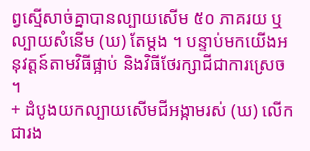ព្វស្មើសាច់គ្នាបានល្បាយសើម ៥០ ភាគរយ ឬល្បាយសំនើម (ឃ) តែម្ដង ។ បន្ទាប់មកយើងអនុវត្តន៍តាមវិធីផ្អាប់ និងវិធីថែរក្សាជីជាការស្រេច ។
+ ដំបូងយកល្បាយសើមជីអង្កាមរស់ (ឃ) លើកជារង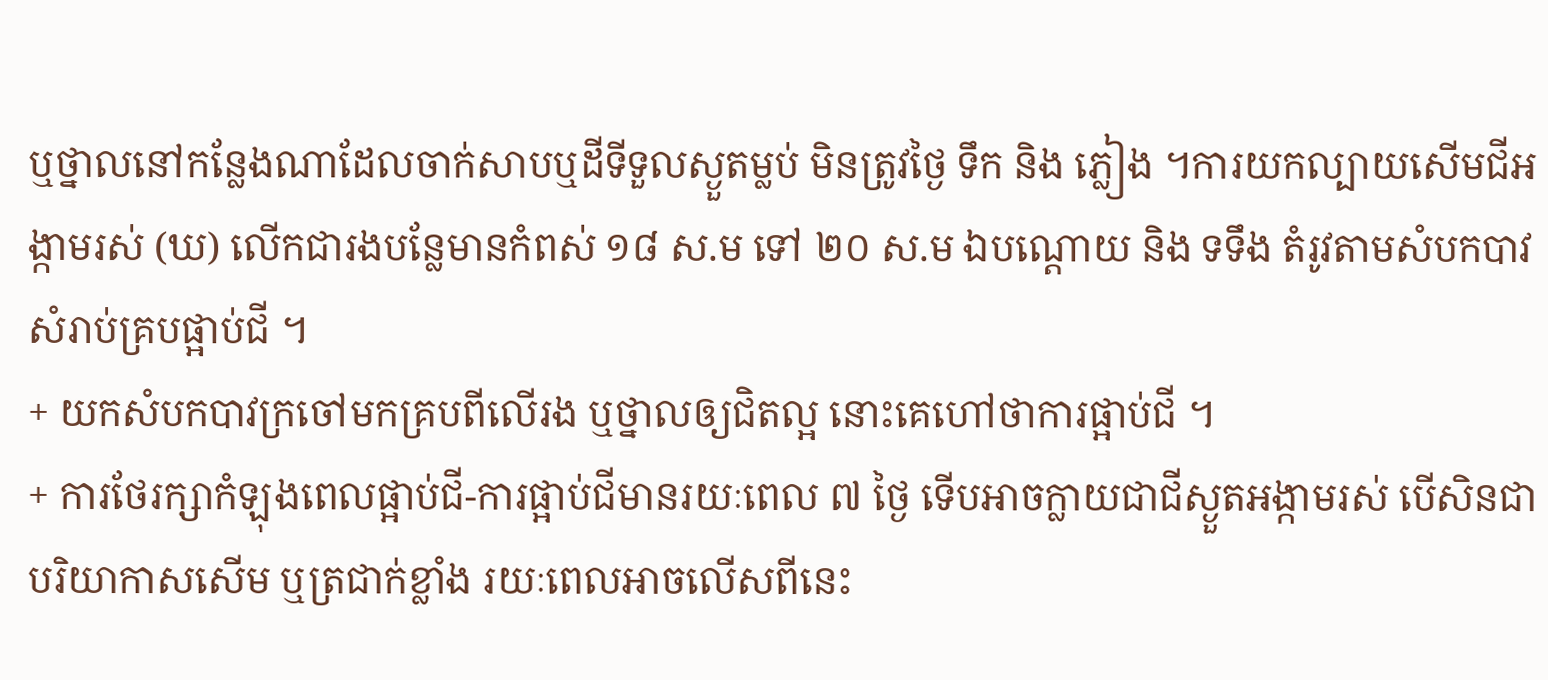ឬថ្នាលនៅកន្លែងណាដែលចាក់សាបឬដីទីទួលស្ងួតម្លប់ មិនត្រូវថ្ងៃ ទឹក និង ភ្លៀង ។ការយកល្បាយសើមជីអង្កាមរស់ (ឃ) លើកជារងបន្លែមានកំពស់ ១៨ ស.ម ទៅ ២០ ស.ម ឯបណ្ដោយ និង ទទឹង តំរូវតាមសំបកបាវសំរាប់គ្របផ្អាប់ជី ។
+ យកសំបកបាវក្រចៅមកគ្របពីលើរង ឬថ្នាលឲ្យជិតល្អ នោះគេហៅថាការផ្អាប់ជី ។
+ ការថែរក្សាកំឡុងពេលផ្អាប់ជី-ការផ្អាប់ជីមានរយៈពេល ៧ ថ្ងៃ ទើបអាចក្លាយជាជីស្ងួតអង្កាមរស់ បើសិនជាបរិយាកាសសើម ឬត្រជាក់ខ្លាំង រយៈពេលអាចលើសពីនេះ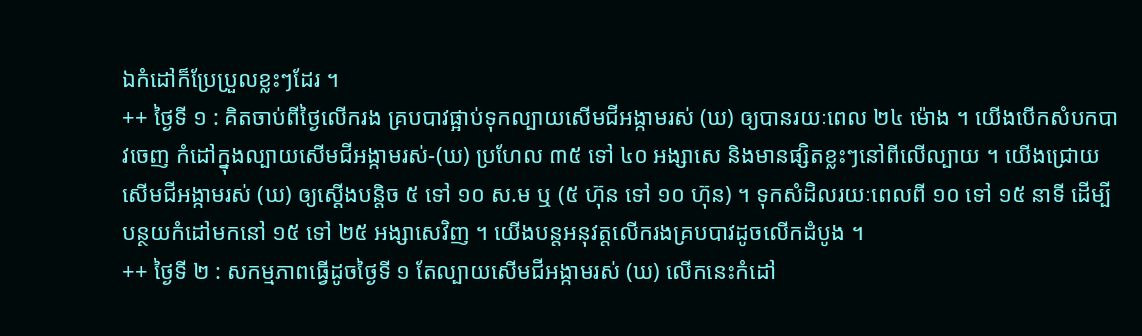ឯកំដៅក៏ប្រែប្រួលខ្លះៗដែរ ។
++ ថ្ងៃទី ១ : គិតចាប់ពីថ្ងៃលើករង គ្របបាវផ្អាប់ទុកល្បាយសើមជីអង្កាមរស់ (ឃ) ឲ្យបានរយៈពេល ២៤ ម៉ោង ។ យើងបើកសំបកបាវចេញ កំដៅក្នុងល្បាយសើមជីអង្កាមរស់-(ឃ) ប្រហែល ៣៥ ទៅ ៤០ អង្សាសេ និងមានផ្សិតខ្លះៗនៅពីលើល្បាយ ។ យើងជ្រោយសើមជីអង្កាមរស់ (ឃ) ឲ្យស្ដើងបន្តិច ៥ ទៅ ១០ ស.ម ឬ (៥ ហ៊ុន ទៅ ១០ ហ៊ុន) ។ ទុកសំដិលរយៈពេលពី ១០ ទៅ ១៥ នាទី ដើម្បីបន្ថយកំដៅមកនៅ ១៥ ទៅ ២៥ អង្សាសេវិញ ។ យើងបន្តអនុវត្តលើករងគ្របបាវដូចលើកដំបូង ។
++ ថ្ងៃទី ២ : សកម្មភាពធ្វើដូចថ្ងៃទី ១ តែល្បាយសើមជីអង្កាមរស់ (ឃ) លើកនេះកំដៅ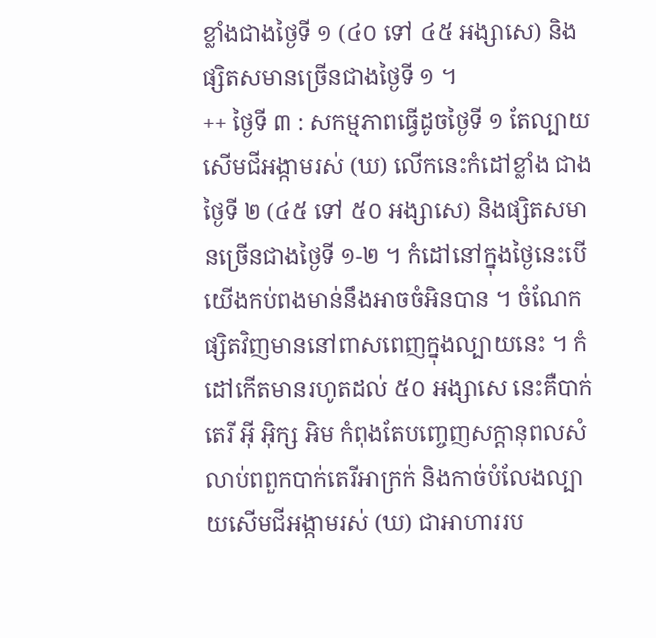ខ្លាំងជាងថ្ងៃទី ១ (៤០ ទៅ ៤៥ អង្សាសេ) និងផ្សិតសមានច្រើនជាងថ្ងៃទី ១ ។
++ ថ្ងៃទី ៣ : សកម្មភាពធ្វើដូចថ្ងៃទី ១ តែល្បាយសើមជីអង្កាមរស់ (ឃ) លើកនេះកំដៅខ្លាំង ជាងថ្ងៃទី ២ (៤៥ ទៅ ៥០ អង្សាសេ) និងផ្សិតសមានច្រើនជាងថ្ងៃទី ១-២ ។ កំដៅនៅក្នុងថ្ងៃនេះបើយើងកប់ពងមាន់នឹងអាចចំអិនបាន ។ ចំណែកផ្សិតវិញមាននៅពាសពេញក្នុងល្បាយនេះ ។ កំដៅកើតមានរហូតដល់ ៥០ អង្សាសេ នេះគឺបាក់តេរី អ៊ី អ៊ិក្ស អិម កំពុងតែបញ្ចេញសក្ដានុពលសំលាប់ពពួកបាក់តេរីអាក្រក់ និងកាច់បំលែងល្បាយសើមជីអង្កាមរស់ (ឃ) ជាអាហាររប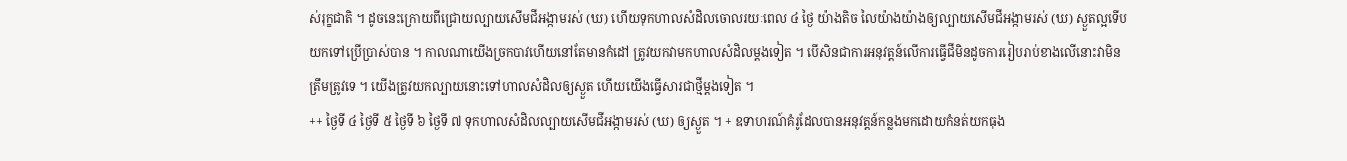ស់រុក្ខជាតិ ។ ដូចនេះក្រោយពីជ្រោយល្បាយសើមជីអង្កាមរស់ (ឃ) ហើយទុកហាលសំដិលចោលរយៈពេល ៤ ថ្ងៃ យ៉ាងតិច លៃយ៉ាងយ៉ាងឲ្យល្បាយសើមជីអង្កាមរស់ (ឃ) ស្ងួតល្អទើបយកទៅប្រើប្រាស់បាន ។ កាលណាយើងច្រកបាវហើយនៅតែមានកំដៅ ត្រូវយកវាមកហាលសំដិលម្ដងទៀត ។ បើសិនជាការអនុវត្តន៍លើការធ្វើជីមិនដូចការរៀបរាប់ខាងលើនោះវាមិន ត្រឹមត្រូវទេ ។ យើងត្រូវយកល្បាយនោះទៅហាលសំដិលឲ្យស្ងួត ហើយយើងធ្វើសារជាថ្មីម្ដងទៀត ។
++ ថ្ងៃទី ៤ ថ្ងៃទី ៥ ថ្ងៃទី ៦ ថ្ងៃទី ៧ ទុកហាលសំដិលល្បាយសើមជីអង្កាមរស់ (ឃ) ឲ្យស្ងួត ។ + ឧទាហរណ៍គំរូដែលបានអនុវត្តន៍កន្លងមកដោយកំនត់យកធុង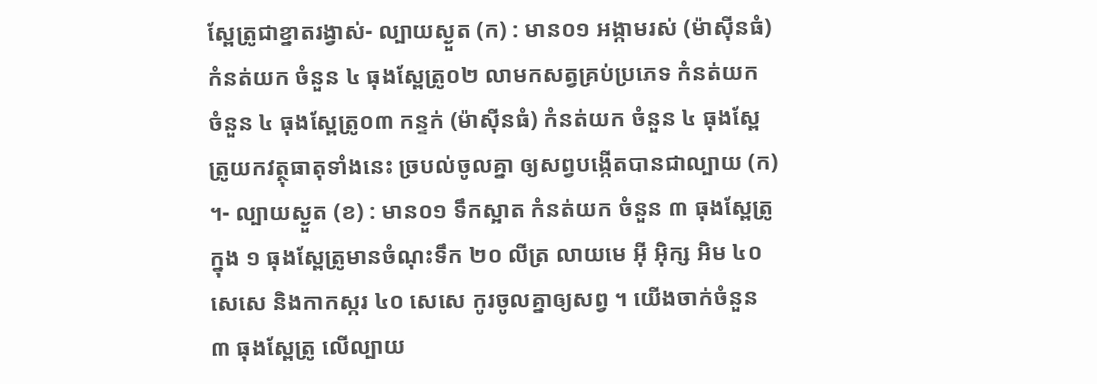ស្ពែត្រូជាខ្នាតរង្វាស់- ល្បាយស្ងួត (ក) : មាន០១ អង្កាមរស់ (ម៉ាស៊ីនធំ) កំនត់យក ចំនួន ៤ ធុងស្ពែត្រូ០២ លាមកសត្វគ្រប់ប្រភេទ កំនត់យក ចំនួន ៤ ធុងស្ពែត្រូ០៣ កន្ទក់ (ម៉ាស៊ីនធំ) កំនត់យក ចំនួន ៤ ធុងស្ពែត្រូយកវត្ថុធាតុទាំងនេះ ច្របល់ចូលគ្នា ឲ្យសព្វបង្កើតបានជាល្បាយ (ក) ។- ល្បាយស្ងួត (ខ) : មាន០១ ទឹកស្អាត កំនត់យក ចំនួន ៣ ធុងស្ពែត្រូក្នុង ១ ធុងស្ពែត្រូមានចំណុះទឹក ២០ លីត្រ លាយមេ អ៊ី អ៊ិក្ស អិម ៤០ សេសេ និងកាកស្ករ ៤០ សេសេ កូរចូលគ្នាឲ្យសព្វ ។ យើងចាក់ចំនួន ៣ ធុងស្ពែត្រូ លើល្បាយ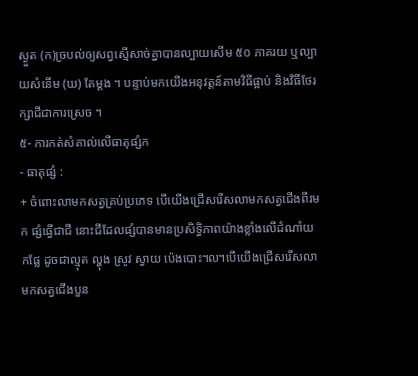ស្ងួត (ក)ច្របល់ឲ្យសព្វស្មើសាច់គ្នាបានល្បាយសើម ៥០ ភាគរយ ឬល្បាយសំនើម (ឃ) តែម្ដង ។ បន្ទាប់មកយើងអនុវត្តន៍តាមវិធីផ្អាប់ និងវិធីថែរក្សាជីជាការស្រេច ។
៥- ការកត់សំគាល់លើធាតុផ្សំក
- ធាតុផ្សំ :
+ ចំពោះលាមកសត្វគ្រប់ប្រភេទ បើយើងជ្រើសរើសលាមកសត្វជើងពីរមក ផ្សំធ្វើជាជី នោះជីដែលផ្សំបានមានប្រសិទ្ធិភាពយ៉ាងខ្លាំងលើដំណាំយកផ្លែ ដូចជាល្មុត ល្ហុង ស្រូវ ស្វាយ ប៉េងបោះ៘បើយើងជ្រើសរើសលាមកសត្វជើងបួន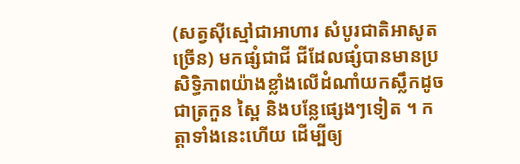(សត្វស៊ីស្មៅជាអាហារ សំបូរជាតិអាសូតច្រើន) មកផ្សំជាជី ជីដែលផ្សំបានមានប្រសិទ្ធិភាពយ៉ាងខ្លាំងលើដំណាំយកស្លឹកដូចជាត្រកួន ស្ពៃ និងបន្លែផ្សេងៗទៀត ។ កត្តាទាំងនេះហើយ ដើម្បីឲ្យ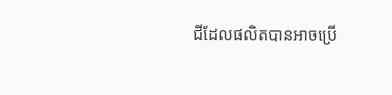ជីដែលផលិតបានអាចប្រើ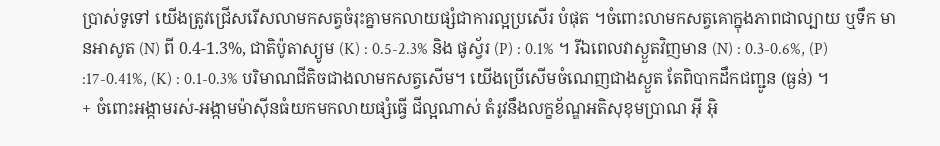ប្រាស់ទូទៅ យើងត្រូវជ្រើសរើសលាមកសត្វចំរុះគ្នាមកលាយផ្សំជាការល្អប្រសើរ បំផុត ។ចំពោះលាមកសត្វគោក្នុងភាពជាល្បាយ ឬទឹក មានអាសូត (N) ពី 0.4-1.3%, ជាតិប៉ូតាស្យូម (K) : 0.5-2.3% និង ផូស្វ័រ (P) : 0.1% ។ រីឯពេលវាស្ងួតវិញមាន (N) : 0.3-0.6%, (P) :17-0.41%, (K) : 0.1-0.3% បរិមាណជីតិចជាងលាមកសត្វសើម។ យើងប្រើសើមចំណេញជាងស្ងួត តែពិបាកដឹកជញ្ជូន (ធ្ងន់) ។
+ ចំពោះអង្កាមរស់-អង្កាមម៉ាស៊ីនធំយកមកលាយផ្សំធ្វើ ជីល្អណាស់ តំរូវនឹងលក្ខខ័ណ្ឌអតិសុខុមប្រាណ អ៊ី អ៊ិ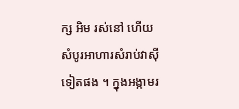ក្ស អិម រស់នៅ ហើយសំបូរអាហារសំរាប់វាស៊ីទៀតផង ។ ក្នុងអង្កាមរ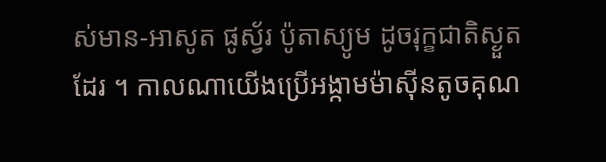ស់មាន-អាសូត ផូស្វ័រ ប៉ូតាស្យូម ដូចរុក្ខជាតិស្ងួតដែរ ។ កាលណាយើងប្រើអង្កាមម៉ាស៊ីនតូចគុណ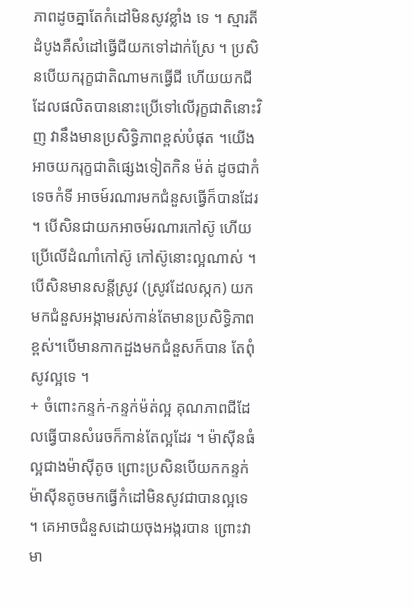ភាពដូចគ្នាតែកំដៅមិនសូវខ្លាំង ទេ ។ ស្មារតីដំបូងគឺសំដៅធ្វើជីយកទៅដាក់ស្រែ ។ ប្រសិនបើយករុក្ខជាតិណាមកធ្វើជី ហើយយកជីដែលផលិតបាននោះប្រើទៅលើរុក្ខជាតិនោះវិញ វានឹងមានប្រសិទ្ធិភាពខ្ពស់បំផុត ។យើងអាចយករុក្ខជាតិផ្សេងទៀតកិន ម៉ត់ ដូចជាកំទេចកំទី អាចម៍រណារមកជំនួសធ្វើក៏បានដែរ ។ បើសិនជាយកអាចម៍រណារកៅស៊ូ ហើយប្រើលើដំណាំកៅស៊ូ កៅស៊ូនោះល្អណាស់ ។ បើសិនមានសន្តីស្រូវ (ស្រូវដែលស្កក) យកមកជំនួសអង្កាមរស់កាន់តែមានប្រសិទ្ធិភាពខ្ពស់។បើមានកាកដួងមកជំនួសក៏បាន តែពុំសូវល្អទេ ។
+ ចំពោះកន្ទក់-កន្ទក់ម៉ត់ល្អ គុណភាពជីដែលធ្វើបានសំរេចក៏កាន់តែល្អដែរ ។ ម៉ាស៊ីនធំល្អជាងម៉ាស៊ីតូច ព្រោះប្រសិនបើយកកន្ទក់ម៉ាស៊ីនតូចមកធ្វើកំដៅមិនសូវជាបានល្អទេ ។ គេអាចជំនួសដោយចុងអង្ករបាន ព្រោះវាមា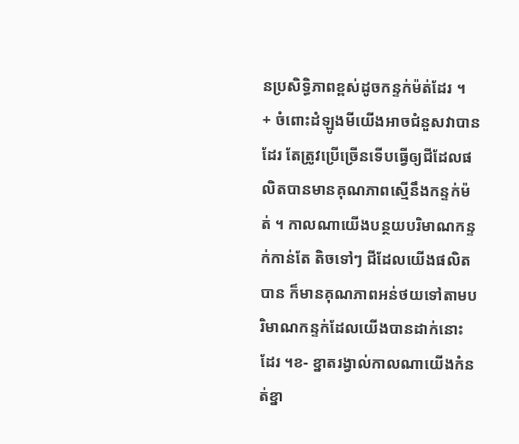នប្រសិទ្ធិភាពខ្ពស់ដូចកន្ទក់ម៉ត់ដែរ ។
+ ចំពោះដំឡូងមីយើងអាចជំនួសវាបានដែរ តែត្រូវប្រើច្រើនទើបធ្វើឲ្យជីដែលផលិតបានមានគុណភាពស្មើនឹងកន្ទក់ម៉ត់ ។ កាលណាយើងបន្ថយបរិមាណកន្ទក់កាន់តែ តិចទៅៗ ជីដែលយើងផលិតបាន ក៏មានគុណភាពអន់ថយទៅតាមបរិមាណកន្ទក់ដែលយើងបានដាក់នោះដែរ ។ខ- ខ្នាតរង្វាល់កាលណាយើងកំនត់ខ្នា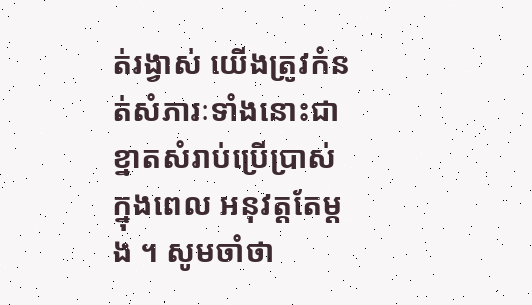ត់រង្វាស់ យើងត្រូវកំនត់សំភារៈទាំងនោះជាខ្នាតសំរាប់ប្រើប្រាស់ក្នុងពេល អនុវត្តតែម្ដង ។ សូមចាំថា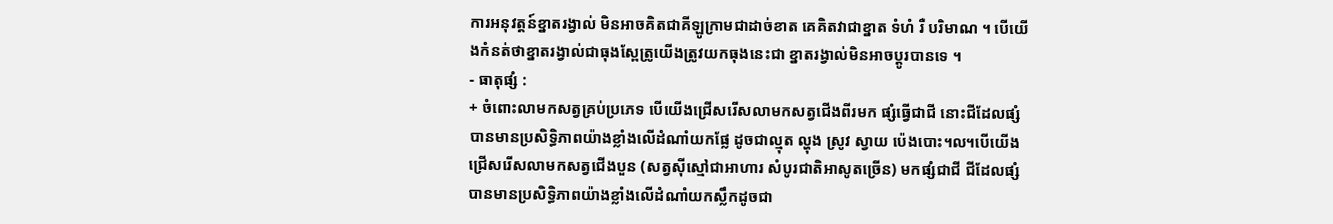ការអនុវត្តន៍ខ្នាតរង្វាល់ មិនអាចគិតជាគីឡូក្រាមជាដាច់ខាត គេគិតវាជាខ្នាត ទំហំ រឺ បរិមាណ ។ បើយើងកំនត់ថាខ្នាតរង្វាល់ជាធុងស្ពែត្រូយើងត្រូវយកធុងនេះជា ខ្នាតរង្វាល់មិនអាចប្ដូរបានទេ ។
- ធាតុផ្សំ :
+ ចំពោះលាមកសត្វគ្រប់ប្រភេទ បើយើងជ្រើសរើសលាមកសត្វជើងពីរមក ផ្សំធ្វើជាជី នោះជីដែលផ្សំបានមានប្រសិទ្ធិភាពយ៉ាងខ្លាំងលើដំណាំយកផ្លែ ដូចជាល្មុត ល្ហុង ស្រូវ ស្វាយ ប៉េងបោះ៘បើយើងជ្រើសរើសលាមកសត្វជើងបួន (សត្វស៊ីស្មៅជាអាហារ សំបូរជាតិអាសូតច្រើន) មកផ្សំជាជី ជីដែលផ្សំបានមានប្រសិទ្ធិភាពយ៉ាងខ្លាំងលើដំណាំយកស្លឹកដូចជា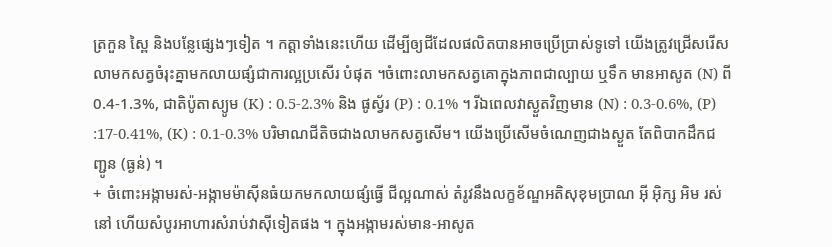ត្រកួន ស្ពៃ និងបន្លែផ្សេងៗទៀត ។ កត្តាទាំងនេះហើយ ដើម្បីឲ្យជីដែលផលិតបានអាចប្រើប្រាស់ទូទៅ យើងត្រូវជ្រើសរើសលាមកសត្វចំរុះគ្នាមកលាយផ្សំជាការល្អប្រសើរ បំផុត ។ចំពោះលាមកសត្វគោក្នុងភាពជាល្បាយ ឬទឹក មានអាសូត (N) ពី 0.4-1.3%, ជាតិប៉ូតាស្យូម (K) : 0.5-2.3% និង ផូស្វ័រ (P) : 0.1% ។ រីឯពេលវាស្ងួតវិញមាន (N) : 0.3-0.6%, (P) :17-0.41%, (K) : 0.1-0.3% បរិមាណជីតិចជាងលាមកសត្វសើម។ យើងប្រើសើមចំណេញជាងស្ងួត តែពិបាកដឹកជញ្ជូន (ធ្ងន់) ។
+ ចំពោះអង្កាមរស់-អង្កាមម៉ាស៊ីនធំយកមកលាយផ្សំធ្វើ ជីល្អណាស់ តំរូវនឹងលក្ខខ័ណ្ឌអតិសុខុមប្រាណ អ៊ី អ៊ិក្ស អិម រស់នៅ ហើយសំបូរអាហារសំរាប់វាស៊ីទៀតផង ។ ក្នុងអង្កាមរស់មាន-អាសូត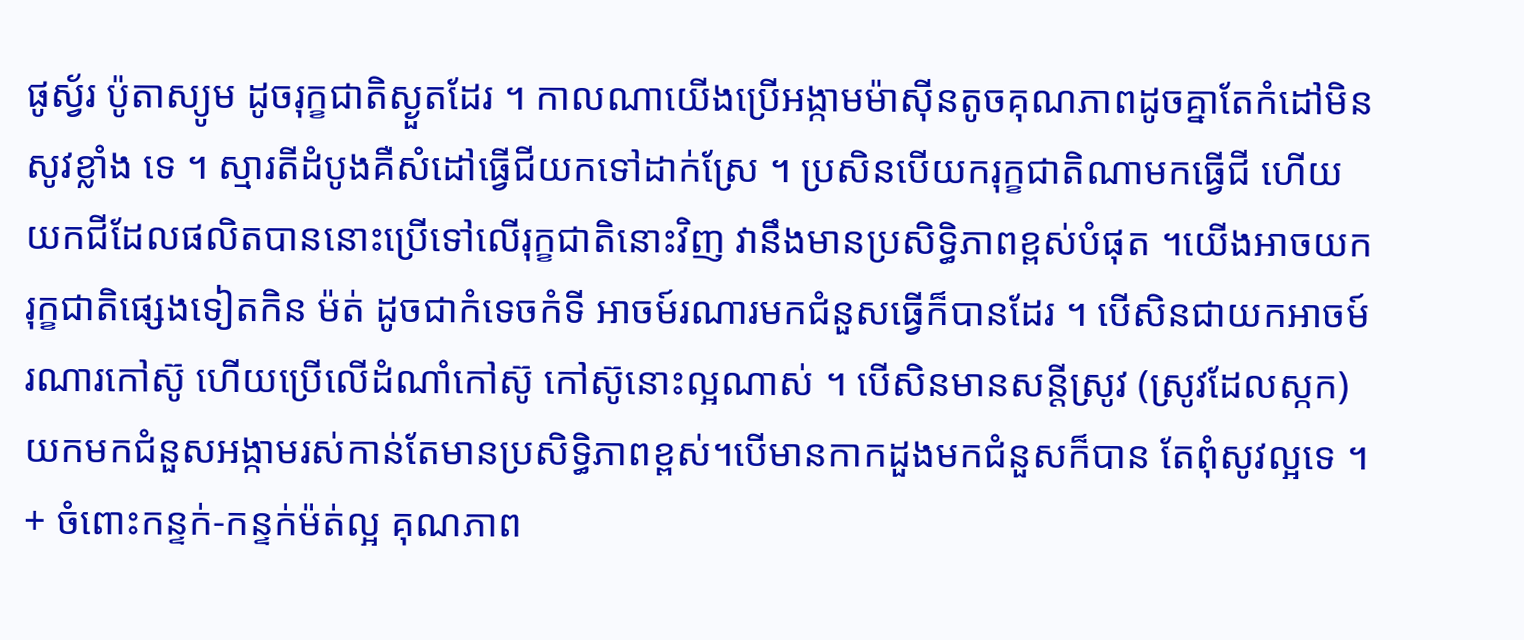ផូស្វ័រ ប៉ូតាស្យូម ដូចរុក្ខជាតិស្ងួតដែរ ។ កាលណាយើងប្រើអង្កាមម៉ាស៊ីនតូចគុណភាពដូចគ្នាតែកំដៅមិនសូវខ្លាំង ទេ ។ ស្មារតីដំបូងគឺសំដៅធ្វើជីយកទៅដាក់ស្រែ ។ ប្រសិនបើយករុក្ខជាតិណាមកធ្វើជី ហើយយកជីដែលផលិតបាននោះប្រើទៅលើរុក្ខជាតិនោះវិញ វានឹងមានប្រសិទ្ធិភាពខ្ពស់បំផុត ។យើងអាចយករុក្ខជាតិផ្សេងទៀតកិន ម៉ត់ ដូចជាកំទេចកំទី អាចម៍រណារមកជំនួសធ្វើក៏បានដែរ ។ បើសិនជាយកអាចម៍រណារកៅស៊ូ ហើយប្រើលើដំណាំកៅស៊ូ កៅស៊ូនោះល្អណាស់ ។ បើសិនមានសន្តីស្រូវ (ស្រូវដែលស្កក) យកមកជំនួសអង្កាមរស់កាន់តែមានប្រសិទ្ធិភាពខ្ពស់។បើមានកាកដួងមកជំនួសក៏បាន តែពុំសូវល្អទេ ។
+ ចំពោះកន្ទក់-កន្ទក់ម៉ត់ល្អ គុណភាព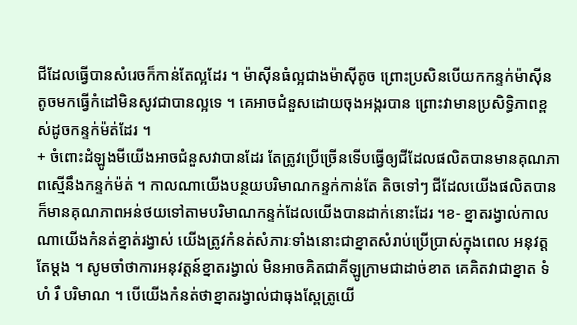ជីដែលធ្វើបានសំរេចក៏កាន់តែល្អដែរ ។ ម៉ាស៊ីនធំល្អជាងម៉ាស៊ីតូច ព្រោះប្រសិនបើយកកន្ទក់ម៉ាស៊ីនតូចមកធ្វើកំដៅមិនសូវជាបានល្អទេ ។ គេអាចជំនួសដោយចុងអង្ករបាន ព្រោះវាមានប្រសិទ្ធិភាពខ្ពស់ដូចកន្ទក់ម៉ត់ដែរ ។
+ ចំពោះដំឡូងមីយើងអាចជំនួសវាបានដែរ តែត្រូវប្រើច្រើនទើបធ្វើឲ្យជីដែលផលិតបានមានគុណភាពស្មើនឹងកន្ទក់ម៉ត់ ។ កាលណាយើងបន្ថយបរិមាណកន្ទក់កាន់តែ តិចទៅៗ ជីដែលយើងផលិតបាន ក៏មានគុណភាពអន់ថយទៅតាមបរិមាណកន្ទក់ដែលយើងបានដាក់នោះដែរ ។ខ- ខ្នាតរង្វាល់កាលណាយើងកំនត់ខ្នាត់រង្វាស់ យើងត្រូវកំនត់សំភារៈទាំងនោះជាខ្នាតសំរាប់ប្រើប្រាស់ក្នុងពេល អនុវត្តតែម្ដង ។ សូមចាំថាការអនុវត្តន៍ខ្នាតរង្វាល់ មិនអាចគិតជាគីឡូក្រាមជាដាច់ខាត គេគិតវាជាខ្នាត ទំហំ រឺ បរិមាណ ។ បើយើងកំនត់ថាខ្នាតរង្វាល់ជាធុងស្ពែត្រូយើ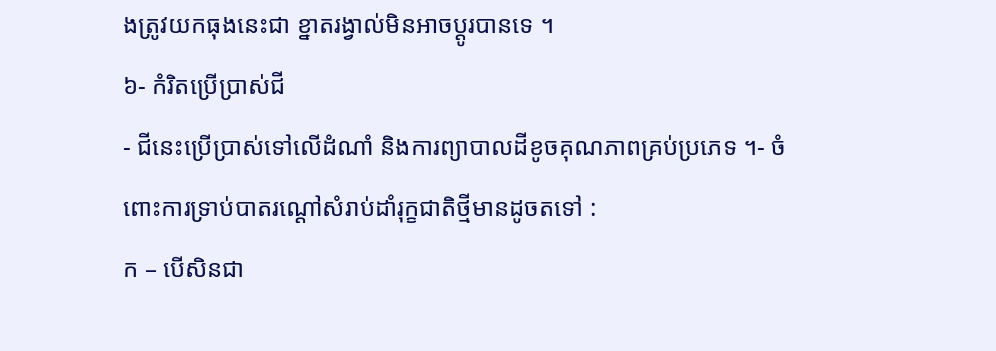ងត្រូវយកធុងនេះជា ខ្នាតរង្វាល់មិនអាចប្ដូរបានទេ ។
៦- កំរិតប្រើប្រាស់ជី
- ជីនេះប្រើប្រាស់ទៅលើដំណាំ និងការព្យាបាលដីខូចគុណភាពគ្រប់ប្រភេទ ។- ចំពោះការទ្រាប់បាតរណ្ដៅសំរាប់ដាំរុក្ខជាតិថ្មីមានដូចតទៅ :
ក – បើសិនជា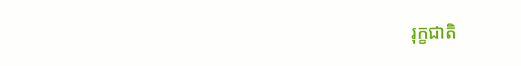រុក្ខជាតិ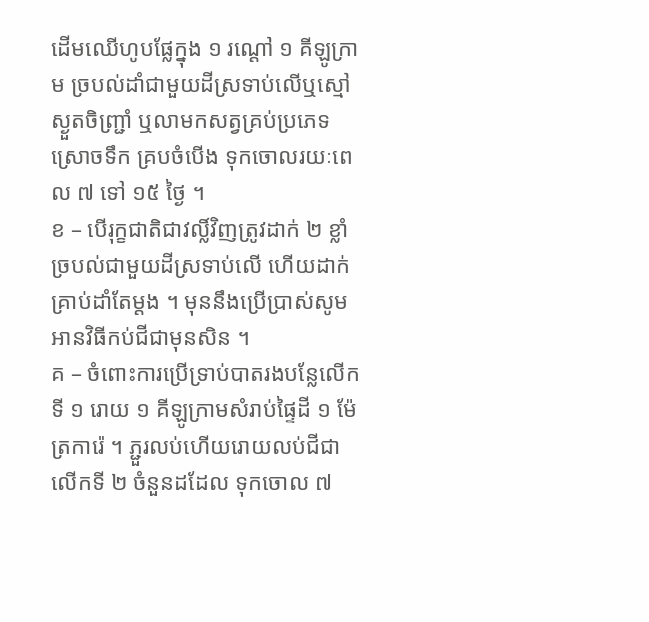ដើមឈើហូបផ្លែក្នុង ១ រណ្ដៅ ១ គីឡូក្រាម ច្របល់ដាំជាមួយដីស្រទាប់លើឬស្មៅស្ងួតចិញ្ជ្រាំ ឬលាមកសត្វគ្រប់ប្រភេទស្រោចទឹក គ្របចំបើង ទុកចោលរយៈពេល ៧ ទៅ ១៥ ថ្ងៃ ។
ខ – បើរុក្ខជាតិជាវល្លិ៍វិញត្រូវដាក់ ២ ខ្លាំ ច្របល់ជាមួយដីស្រទាប់លើ ហើយដាក់គ្រាប់ដាំតែម្ដង ។ មុននឹងប្រើប្រាស់សូមអានវិធីកប់ជីជាមុនសិន ។
គ – ចំពោះការប្រើទ្រាប់បាតរងបន្លែលើកទី ១ រោយ ១ គីឡូក្រាមសំរាប់ផ្ទៃដី ១ ម៉ែត្រការ៉េ ។ ភ្ជួរលប់ហើយរោយលប់ជីជាលើកទី ២ ចំនួនដដែល ទុកចោល ៧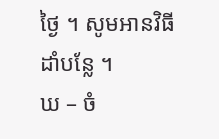ថ្ងៃ ។ សូមអានវិធី ដាំបន្លែ ។
ឃ – ចំ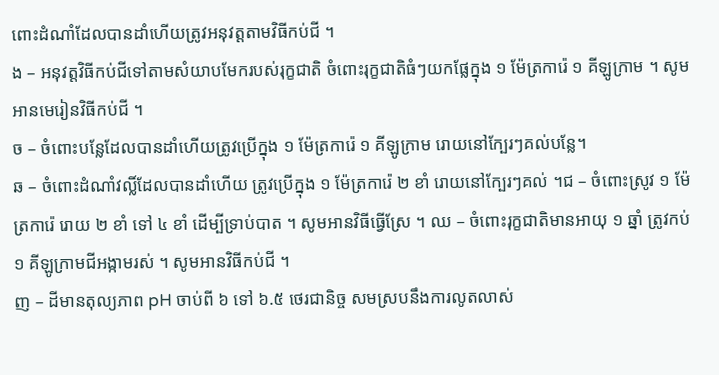ពោះដំណាំដែលបានដាំហើយត្រូវអនុវត្តតាមវិធីកប់ជី ។
ង – អនុវត្តវិធីកប់ជីទៅតាមសំយាបមែករបស់រុក្ខជាតិ ចំពោះរុក្ខជាតិធំៗយកផ្លែក្នុង ១ ម៉ែត្រការ៉េ ១ គីឡូក្រាម ។ សូមអានមេរៀនវិធីកប់ជី ។
ច – ចំពោះបន្លែដែលបានដាំហើយត្រូវប្រើក្នុង ១ ម៉ែត្រការ៉េ ១ គីឡូក្រាម រោយនៅក្បែរៗគល់បន្លែ។
ឆ – ចំពោះដំណាំវល្លិ៍ដែលបានដាំហើយ ត្រូវប្រើក្នុង ១ ម៉ែត្រការ៉េ ២ ខាំ រោយនៅក្បែរៗគល់ ។ជ – ចំពោះស្រូវ ១ ម៉ែត្រការ៉េ រោយ ២ ខាំ ទៅ ៤ ខាំ ដើម្បីទ្រាប់បាត ។ សូមអានវិធីធ្វើស្រែ ។ ឈ – ចំពោះរុក្ខជាតិមានអាយុ ១ ឆ្នាំ ត្រូវកប់ ១ គីឡូក្រាមជីអង្កាមរស់ ។ សូមអានវិធីកប់ជី ។
ញ – ដីមានតុល្យភាព pH ចាប់ពី ៦ ទៅ ៦.៥ ថេរជានិច្ច សមស្របនឹងការលូតលាស់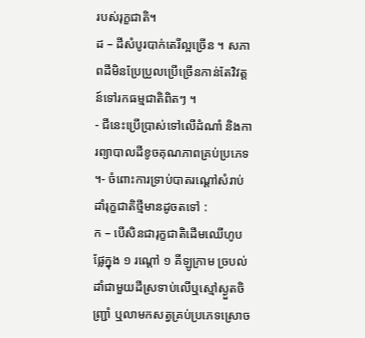របស់រុក្ខជាតិ។
ដ – ដីសំបូរបាក់តេរីល្អច្រើន ។ សភាពដីមិនប្រែប្រួលប្រើច្រើនកាន់តែវិវត្តន៍ទៅរកធម្មជាតិពិតៗ ។
- ជីនេះប្រើប្រាស់ទៅលើដំណាំ និងការព្យាបាលដីខូចគុណភាពគ្រប់ប្រភេទ ។- ចំពោះការទ្រាប់បាតរណ្ដៅសំរាប់ដាំរុក្ខជាតិថ្មីមានដូចតទៅ :
ក – បើសិនជារុក្ខជាតិដើមឈើហូបផ្លែក្នុង ១ រណ្ដៅ ១ គីឡូក្រាម ច្របល់ដាំជាមួយដីស្រទាប់លើឬស្មៅស្ងួតចិញ្ជ្រាំ ឬលាមកសត្វគ្រប់ប្រភេទស្រោច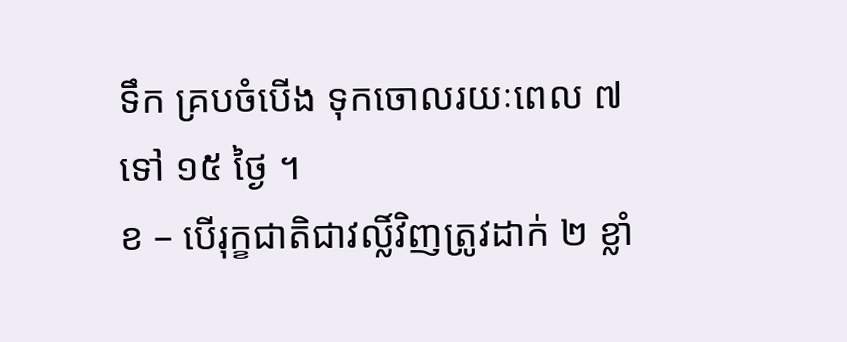ទឹក គ្របចំបើង ទុកចោលរយៈពេល ៧ ទៅ ១៥ ថ្ងៃ ។
ខ – បើរុក្ខជាតិជាវល្លិ៍វិញត្រូវដាក់ ២ ខ្លាំ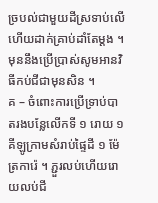ច្របល់ជាមួយដីស្រទាប់លើ ហើយដាក់គ្រាប់ដាំតែម្ដង ។ មុននឹងប្រើប្រាស់សូមអានវិធីកប់ជីជាមុនសិន ។
គ – ចំពោះការប្រើទ្រាប់បាតរងបន្លែលើកទី ១ រោយ ១ គីឡូក្រាមសំរាប់ផ្ទៃដី ១ ម៉ែត្រការ៉េ ។ ភ្ជួរលប់ហើយរោយលប់ជី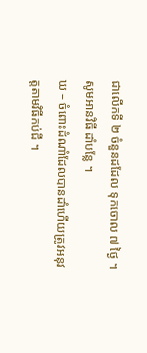ជាលើកទី ២ ចំនួនដដែល ទុកចោល ៧ ថ្ងៃ ។ សូមអានវិធី ដាំបន្លែ ។
ឃ – ចំពោះដំណាំដែលបានដាំហើយត្រូវអនុវត្តតាមវិធីកប់ជី ។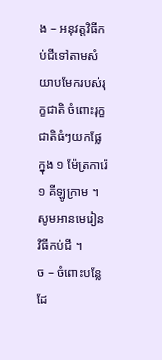ង – អនុវត្តវិធីកប់ជីទៅតាមសំយាបមែករបស់រុក្ខជាតិ ចំពោះរុក្ខជាតិធំៗយកផ្លែក្នុង ១ ម៉ែត្រការ៉េ ១ គីឡូក្រាម ។ សូមអានមេរៀនវិធីកប់ជី ។
ច – ចំពោះបន្លែដែ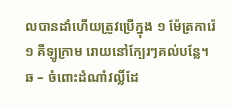លបានដាំហើយត្រូវប្រើក្នុង ១ ម៉ែត្រការ៉េ ១ គីឡូក្រាម រោយនៅក្បែរៗគល់បន្លែ។
ឆ – ចំពោះដំណាំវល្លិ៍ដែ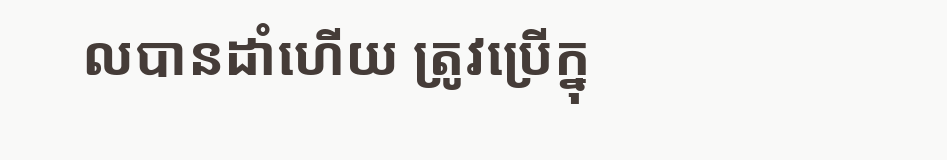លបានដាំហើយ ត្រូវប្រើក្នុ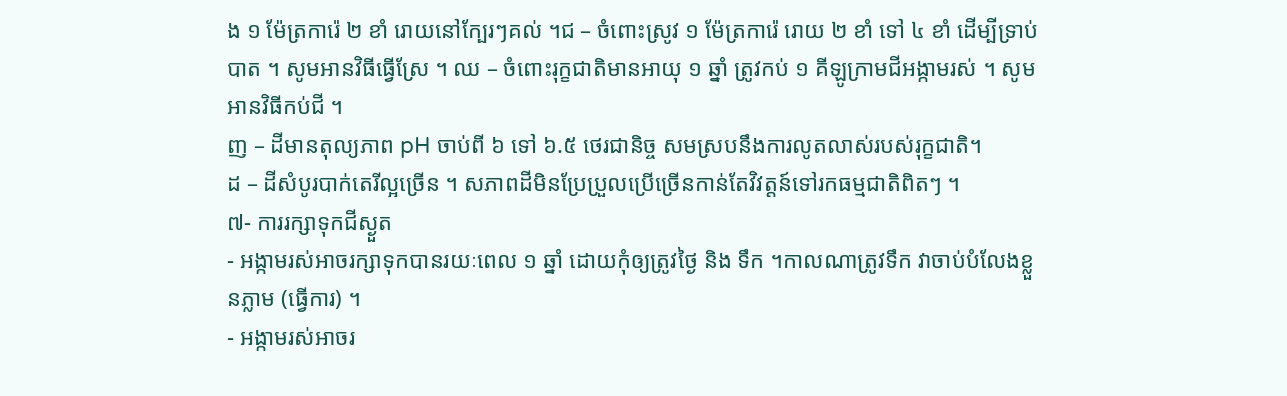ង ១ ម៉ែត្រការ៉េ ២ ខាំ រោយនៅក្បែរៗគល់ ។ជ – ចំពោះស្រូវ ១ ម៉ែត្រការ៉េ រោយ ២ ខាំ ទៅ ៤ ខាំ ដើម្បីទ្រាប់បាត ។ សូមអានវិធីធ្វើស្រែ ។ ឈ – ចំពោះរុក្ខជាតិមានអាយុ ១ ឆ្នាំ ត្រូវកប់ ១ គីឡូក្រាមជីអង្កាមរស់ ។ សូមអានវិធីកប់ជី ។
ញ – ដីមានតុល្យភាព pH ចាប់ពី ៦ ទៅ ៦.៥ ថេរជានិច្ច សមស្របនឹងការលូតលាស់របស់រុក្ខជាតិ។
ដ – ដីសំបូរបាក់តេរីល្អច្រើន ។ សភាពដីមិនប្រែប្រួលប្រើច្រើនកាន់តែវិវត្តន៍ទៅរកធម្មជាតិពិតៗ ។
៧- ការរក្សាទុកជីស្ងួត
- អង្កាមរស់អាចរក្សាទុកបានរយៈពេល ១ ឆ្នាំ ដោយកុំឲ្យត្រូវថ្ងៃ និង ទឹក ។កាលណាត្រូវទឹក វាចាប់បំលែងខ្លួនភ្លាម (ធ្វើការ) ។
- អង្កាមរស់អាចរ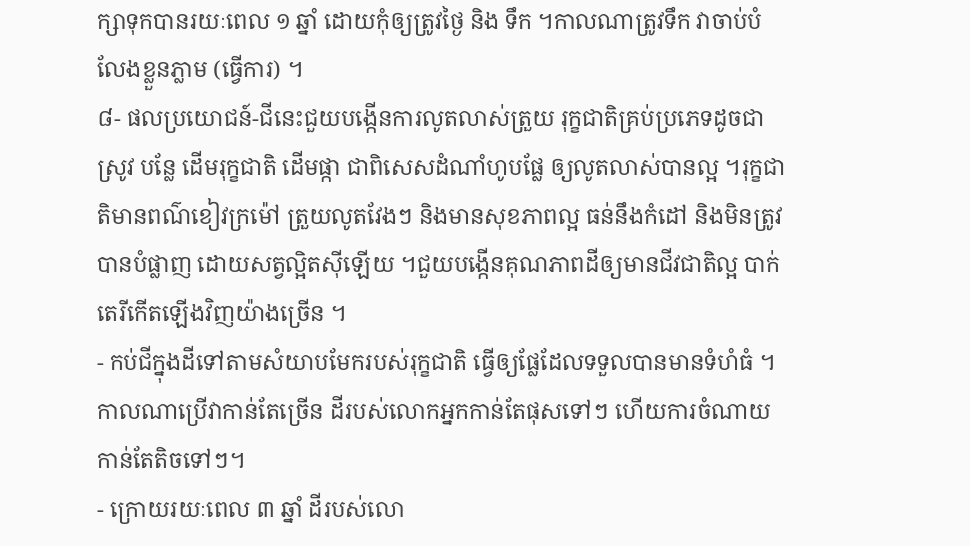ក្សាទុកបានរយៈពេល ១ ឆ្នាំ ដោយកុំឲ្យត្រូវថ្ងៃ និង ទឹក ។កាលណាត្រូវទឹក វាចាប់បំលែងខ្លួនភ្លាម (ធ្វើការ) ។
៨- ផលប្រយោជន៍-ជីនេះជួយបង្កើនការលូតលាស់ត្រួយ រុក្ខជាតិគ្រប់ប្រភេទដូចជា ស្រូវ បន្លែ ដើមរុក្ខជាតិ ដើមផ្កា ជាពិសេសដំណាំហូបផ្លែ ឲ្យលូតលាស់បានល្អ ។រុក្ខជាតិមានពណ៌ខៀវក្រម៉ៅ ត្រួយលូតវែងៗ និងមានសុខភាពល្អ ធន់នឹងកំដៅ និងមិនត្រូវបានបំផ្លាញ ដោយសត្វល្អិតស៊ីឡើយ ។ជួយបង្កើនគុណភាពដីឲ្យមានជីវជាតិល្អ បាក់តេរីកើតឡើងវិញយ៉ាងច្រើន ។
- កប់ជីក្នុងដីទៅតាមសំយាបមែករបស់រុក្ខជាតិ ធ្វើឲ្យផ្លែដែលទទួលបានមានទំហំធំ ។កាលណាប្រើវាកាន់តែច្រើន ដីរបស់លោកអ្នកកាន់តែផុសទៅៗ ហើយការចំណាយកាន់តែតិចទៅៗ។
- ក្រោយរយៈពេល ៣ ឆ្នាំ ដីរបស់លោ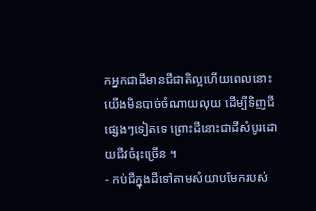កអ្នកជាដីមានជីជាតិល្អហើយពេលនោះ យើងមិនបាច់ចំណាយលុយ ដើម្បីទិញជីផ្សេងៗទៀតទេ ព្រោះដីនោះជាដីសំបូរដោយជីវចំរុះច្រើន ។
- កប់ជីក្នុងដីទៅតាមសំយាបមែករបស់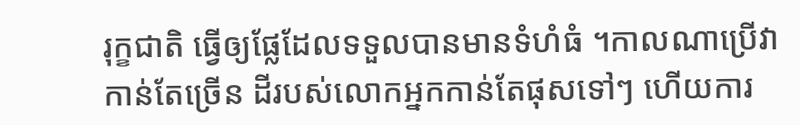រុក្ខជាតិ ធ្វើឲ្យផ្លែដែលទទួលបានមានទំហំធំ ។កាលណាប្រើវាកាន់តែច្រើន ដីរបស់លោកអ្នកកាន់តែផុសទៅៗ ហើយការ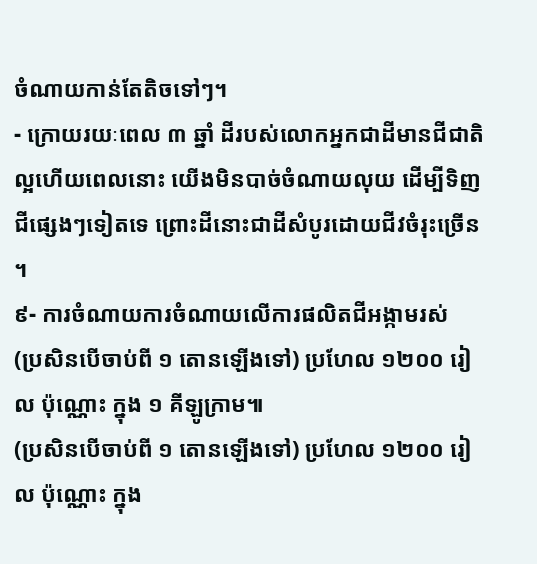ចំណាយកាន់តែតិចទៅៗ។
- ក្រោយរយៈពេល ៣ ឆ្នាំ ដីរបស់លោកអ្នកជាដីមានជីជាតិល្អហើយពេលនោះ យើងមិនបាច់ចំណាយលុយ ដើម្បីទិញជីផ្សេងៗទៀតទេ ព្រោះដីនោះជាដីសំបូរដោយជីវចំរុះច្រើន ។
៩- ការចំណាយការចំណាយលើការផលិតជីអង្កាមរស់
(ប្រសិនបើចាប់ពី ១ តោនឡើងទៅ) ប្រហែល ១២០០ រៀល ប៉ុណ្ណោះ ក្នុង ១ គីឡូក្រាម៕
(ប្រសិនបើចាប់ពី ១ តោនឡើងទៅ) ប្រហែល ១២០០ រៀល ប៉ុណ្ណោះ ក្នុង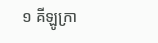១ គីឡូក្រា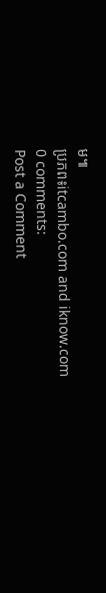ម៕
ប្រភព៖itcambo.com and iknow.com
0 comments:
Post a Comment